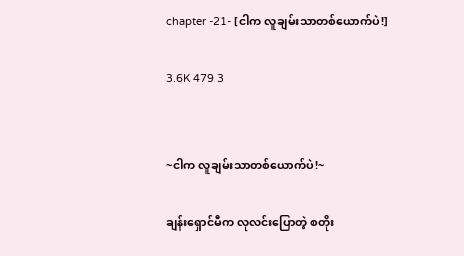chapter -21- [ငါက လူချမ်းသာတစ်ယောက်ပဲ!]

3.6K 479 3


~ငါက လူချမ်းသာတစ်ယောက်ပဲ!~

ချန်းရှောင်မီက လုလင်းပြောတဲ့ စတိုး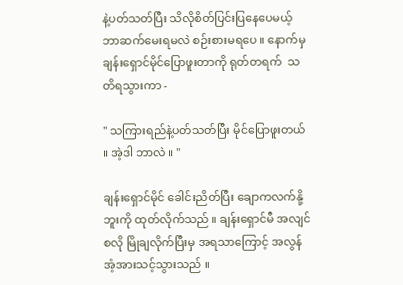နဲ့ပတ်သတ်ပြီး သိလိုစိတ်ပြင်းပြနေပေမယ့် ဘာဆက်မေးရမလဲ စဉ်းစားမရပေ ။‌ နောက်မှ ချန်းရှောင်မိုင်ပြောဖူးတာကို ရုတ်တရက်  သတိရသွားကာ -

" သကြားရည်နဲ့ပတ်သတ်ပြီး မိုင်ပြောဖူးတယ် ။ အဲ့ဒါ ဘာလဲ ။ "

ချန်းရှောင်မိုင် ခေါင်းညိတ်ပြီး ချောကလက်နို့ဘူးကို ထုတ်လိုက်သည် ။ ချန်းရှောင်မီ အလျင်စလို မြိုချလိုက်ပြီးမှ အရသာကြောင့် အလွန်အံ့အားသင့်သွားသည် ။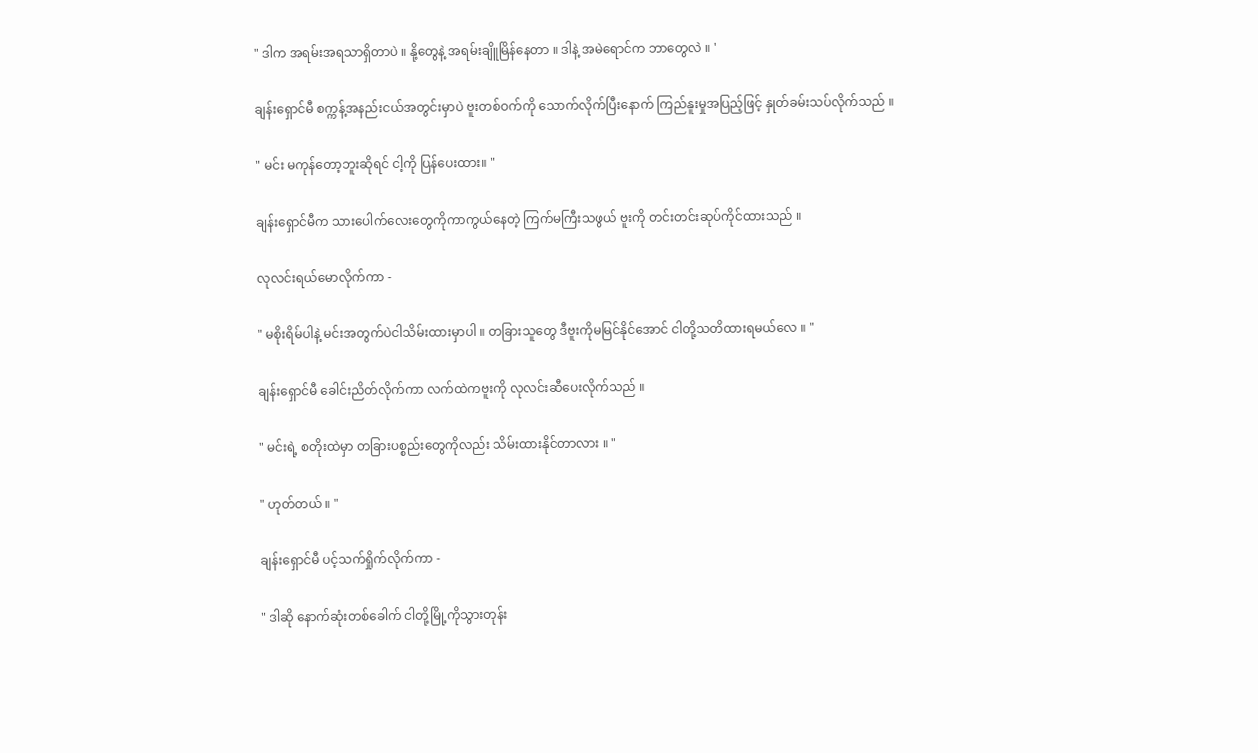" ဒါက အရမ်းအရသာရှိတာပဲ ။ နို့တွေနဲ့ အရမ်းချိူမြိန်နေတာ ။ ဒါနဲ့ အမဲရောင်က ဘာတွေလဲ ။ '

ချန်းရှောင်မီ စက္ကန့်အနည်းငယ်အတွင်းမှာပဲ ဗူးတစ်ဝက်ကို သောက်လိုက်ပြီးနောက် ကြည်နူးမှုအပြည့်ဖြင့် နှုတ်ခမ်းသပ်လိုက်သည် ။

" မင်း မကုန်တော့ဘူးဆိုရင် ငါ့ကို ပြန်ပေးထား။ "

ချန်းရှောင်မီက သားပေါက်လေးတွေကိုကာကွယ်နေတဲ့ ကြက်မကြီးသဖွယ် ဗူးကို တင်းတင်းဆုပ်ကိုင်ထားသည် ။

လုလင်းရယ်မော‌လိုက်ကာ -

" မစိုးရိမ်ပါနဲ့ မင်းအတွက်ပဲငါသိမ်းထားမှာပါ ။ တခြားသူတွေ ဒီဗူးကိုမမြင်နိုင်အောင် ငါတို့သတိထားရမယ်လေ ။ "

ချန်းရှောင်မီ ခေါင်းညိတ်လိုက်ကာ လက်ထဲကဗူးကို လုလင်းဆီပေးလိုက်သည် ။

" မင်းရဲ့ စတိုးထဲမှာ တခြားပစ္စည်းတွေကိုလည်း သိမ်းထားနိုင်တာလား ။ "

" ဟုတ်တယ် ။ "

ချန်းရှောင်မီ ပင့်သက်ရှိုက်လိုက်ကာ -

" ဒါဆို နောက်ဆုံးတစ်ခေါက် ငါတို့မြို့ကိုသွားတုန်း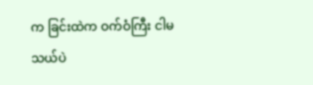က ခြင်းထဲက ဝက်ဝံကြီး ငါမသယ်ပဲ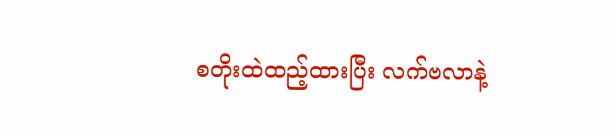စတိုးထဲထည့်ထားပြီး လက်ဗလာနဲ့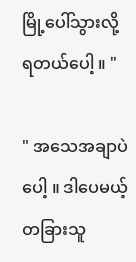မြို့ပေါ်သွားလို့ရတယ်ပေါ့ ။ "

" အသေအချာပဲပေါ့ ။ ဒါပေမယ့် တခြားသူ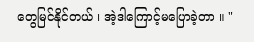တွေမြင်နိုင်တယ် ၊ အဲ့ဒါကြောင့်မပြောခဲ့တာ ။ "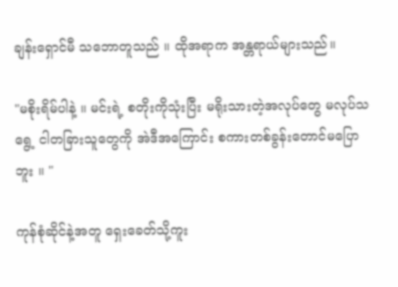ချန်းရှောင်မီ သဘောတူသည် ။ ထိုအရာက အန္တရာယ်များသည်။

"မစိုးရိမ်ပါနဲ့ ။ မင်းရဲ့ စတိုးကိုသုံးပြီး မရိုးသားတဲ့အလုပ်တွေ မလုပ်သရွေ့ ငါတခြားသူတွေကို အဲဒီအကြောင်း စကားတစ်ခွန်းတောင်မပြောဘူး ။ "

ကုန်စုံဆိုင်နဲ့အတူ ရှေးခေတ်သို့ကူး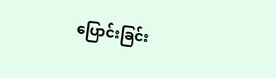ပြောင်းခြင်း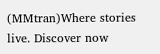(MMtran)Where stories live. Discover now